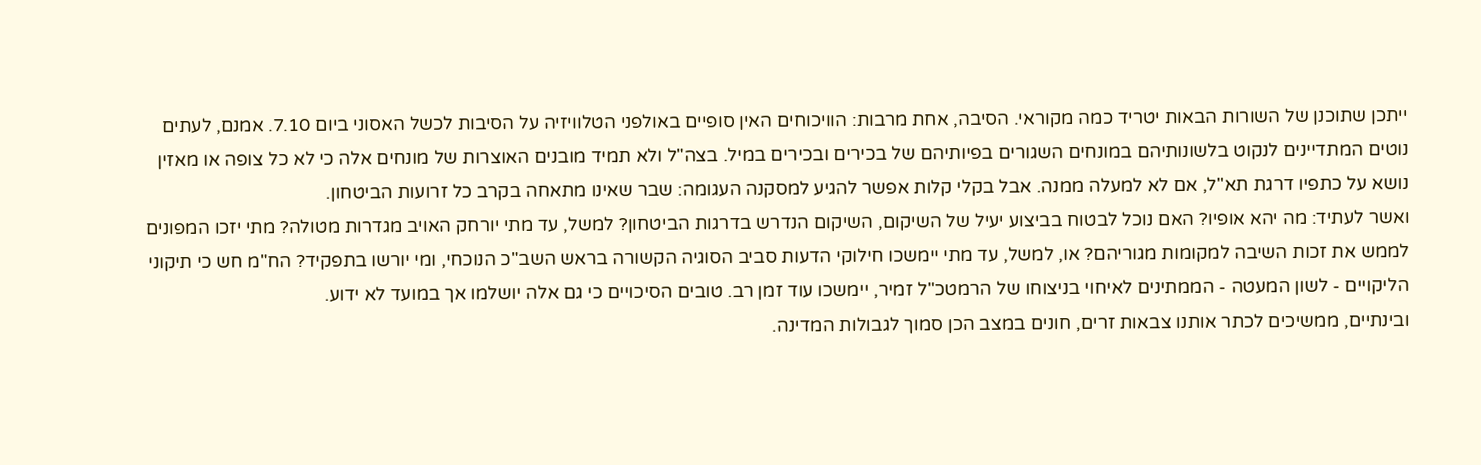ייתכן שתוכנן של השורות הבאות יטריד כמה מקוראי. הסיבה, אחת מרבות: הוויכוחים האין סופיים באולפני הטלוויזיה על הסיבות לכשל האסוני ביום 7.10. אמנם, לעתים נוטים המתדיינים לנקוט בלשונותיהם במונחים השגורים בפיותיהם של בכירים ובכירים במיל. בצה"ל ולא תמיד מובנים האוצרות של מונחים אלה כי לא כל צופה או מאזין נושא על כתפיו דרגת תא"ל, אם לא למעלה ממנה. אבל בקלי קלות אפשר להגיע למסקנה העגומה: שבר שאינו מתאחה בקרב כל זרועות הביטחון.
ואשר לעתיד: מה יהא אופיו? האם נוכל לבטוח בביצוע יעיל של השיקום, השיקום הנדרש בדרגות הביטחון? למשל, עד מתי יורחק האויב מגדרות מטולה? מתי יזכו המפונים לממש את זכות השיבה למקומות מגוריהם? או, למשל, עד מתי יימשכו חילוקי הדעות סביב הסוגיה הקשורה בראש השב"כ הנוכחי, ומי יורשו בתפקיד? הח"מ חש כי תיקוני הליקויים - לשון המעטה - הממתינים לאיחוי בניצוחו של הרמטכ"ל זמיר, יימשכו עוד זמן רב. טובים הסיכויים כי גם אלה יושלמו אך במועד לא ידוע.
ובינתיים, ממשיכים לכתר אותנו צבאות זרים, חונים במצב הכן סמוך לגבולות המדינה.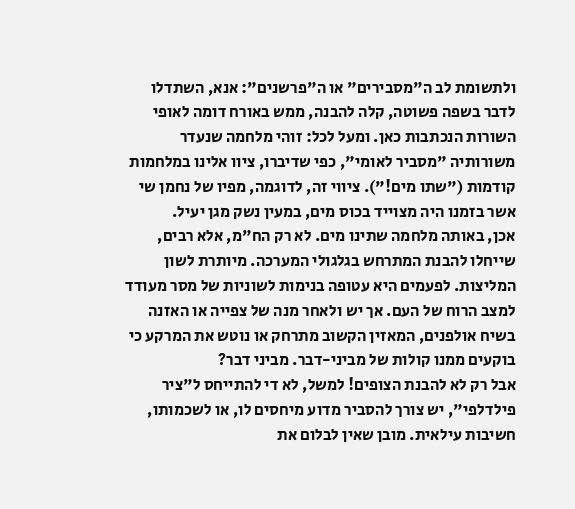ולתשומת לב ה"מסבירים" או ה"פרשנים": אנא, השתדלו לדבר בשפה פשוטה, קלה להבנה, ממש באורח דומה לאופי השורות הנכתבות כאן. ומעל לכל: זוהי מלחמה שנעדר משורותיה "מסביר לאומי", כפי שדיברו, ציוו אלינו במלחמות קודמות ("שתו מים!"). ציווי זה, לדוגמה, מפיו של נחמן שי אשר בזמנו היה מצוייד בכוס מים, במעין נשק מגן יעיל.
אכן, באותה מלחמה שתינו מים. לא רק הח"מ, אלא רבים, שייחלו להבנת המתרחש בגלגולי המערכה. מיותרת לשון המליצות. לפעמים היא עטופה בנימות לשוניות של מסר מעודד למצב הרוח של העם. אך יש ולאחר מנה של צפייה או האזנה בשיח אולפנים, המאזין הקשוב מתרחק או נוטש את המרקע כי בוקעים ממנו קולות של מביני-דבר. מביני דבר?
אבל רק לא להבנת הצופים! למשל, לא די להתייחס ל"ציר פילדלפי", יש צורך להסביר מדוע מיחסים לו, או לשכמותו, חשיבות עילאית. מובן שאין לבלום את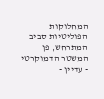המחלוקות הפוליטיות סביב המתרחש, פן המשטר הדמוקרטי - עדיין -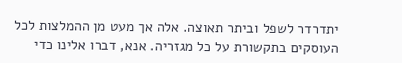יתדרדר לשפל וביתר תאוצה. אלה אך מעט מן ההמלצות לכל העוסקים בתקשורת על כל מגזריה. אנא, דברו אלינו כדי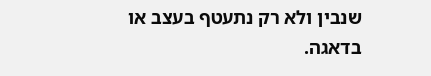שנבין ולא רק נתעטף בעצב או בדאגה.